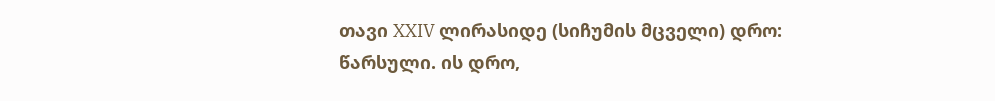თავი XXIV ლირასიდე (სიჩუმის მცველი) დრო: წარსული. ის დრო,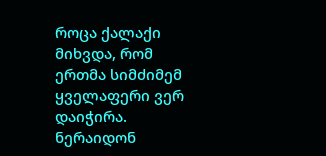როცა ქალაქი მიხვდა, რომ ერთმა სიმძიმემ ყველაფერი ვერ დაიჭირა. ნერაიდონ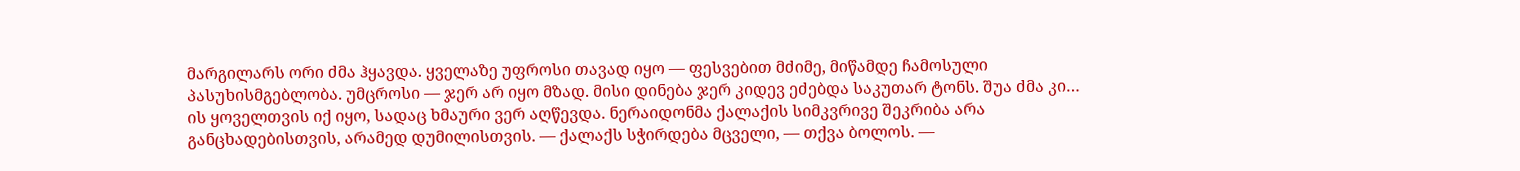მარგილარს ორი ძმა ჰყავდა. ყველაზე უფროსი თავად იყო — ფესვებით მძიმე, მიწამდე ჩამოსული პასუხისმგებლობა. უმცროსი — ჯერ არ იყო მზად. მისი დინება ჯერ კიდევ ეძებდა საკუთარ ტონს. შუა ძმა კი… ის ყოველთვის იქ იყო, სადაც ხმაური ვერ აღწევდა. ნერაიდონმა ქალაქის სიმკვრივე შეკრიბა არა განცხადებისთვის, არამედ დუმილისთვის. — ქალაქს სჭირდება მცველი, — თქვა ბოლოს. —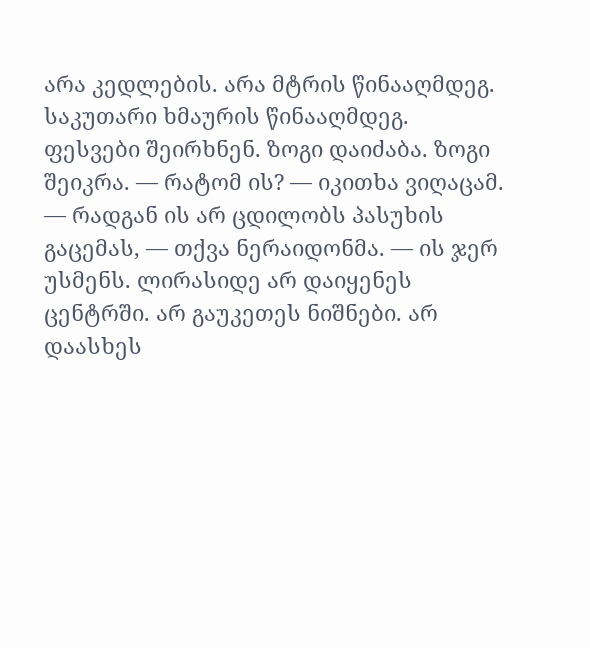არა კედლების. არა მტრის წინააღმდეგ. საკუთარი ხმაურის წინააღმდეგ. ფესვები შეირხნენ. ზოგი დაიძაბა. ზოგი შეიკრა. — რატომ ის? — იკითხა ვიღაცამ. — რადგან ის არ ცდილობს პასუხის გაცემას, — თქვა ნერაიდონმა. — ის ჯერ უსმენს. ლირასიდე არ დაიყენეს ცენტრში. არ გაუკეთეს ნიშნები. არ დაასხეს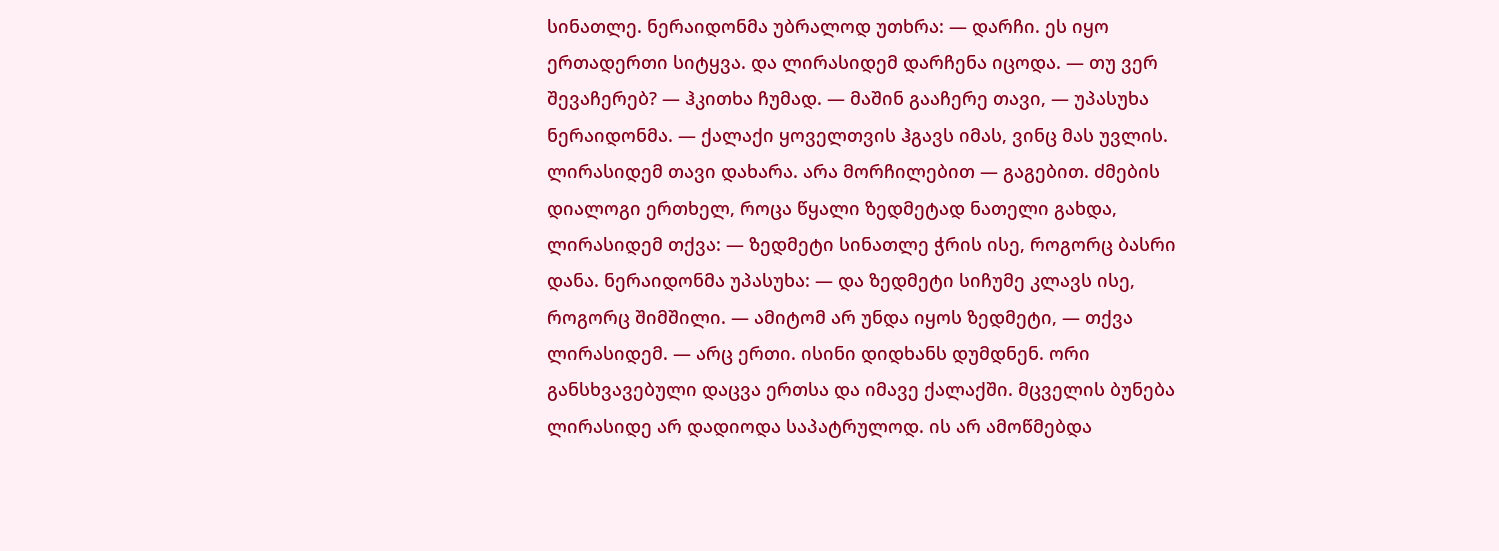სინათლე. ნერაიდონმა უბრალოდ უთხრა: — დარჩი. ეს იყო ერთადერთი სიტყვა. და ლირასიდემ დარჩენა იცოდა. — თუ ვერ შევაჩერებ? — ჰკითხა ჩუმად. — მაშინ გააჩერე თავი, — უპასუხა ნერაიდონმა. — ქალაქი ყოველთვის ჰგავს იმას, ვინც მას უვლის. ლირასიდემ თავი დახარა. არა მორჩილებით — გაგებით. ძმების დიალოგი ერთხელ, როცა წყალი ზედმეტად ნათელი გახდა, ლირასიდემ თქვა: — ზედმეტი სინათლე ჭრის ისე, როგორც ბასრი დანა. ნერაიდონმა უპასუხა: — და ზედმეტი სიჩუმე კლავს ისე, როგორც შიმშილი. — ამიტომ არ უნდა იყოს ზედმეტი, — თქვა ლირასიდემ. — არც ერთი. ისინი დიდხანს დუმდნენ. ორი განსხვავებული დაცვა ერთსა და იმავე ქალაქში. მცველის ბუნება ლირასიდე არ დადიოდა საპატრულოდ. ის არ ამოწმებდა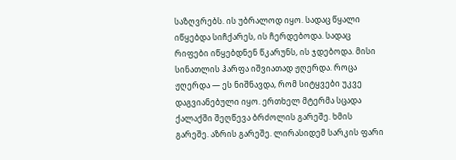საზღვრებს. ის უბრალოდ იყო. სადაც წყალი იწყებდა სიჩქარეს, ის ჩერდებოდა. სადაც რიფები იწყებდნენ წკარუნს, ის ჯდებოდა. მისი სინათლის ჰარფა იშვიათად ჟღერდა. როცა ჟღერდა — ეს ნიშნავდა, რომ სიტყვები უკვე დაგვიანებული იყო. ერთხელ მტერმა სცადა ქალაქში შეღწევა ბრძოლის გარეშე. ხმის გარეშე. აზრის გარეშე. ლირასიდემ სარკის ფარი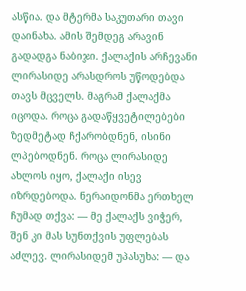ასწია. და მტერმა საკუთარი თავი დაინახა. ამის შემდეგ არავინ გადადგა ნაბიჯი. ქალაქის არჩევანი ლირასიდე არასდროს უწოდებდა თავს მცველს. მაგრამ ქალაქმა იცოდა. როცა გადაწყვეტილებები ზედმეტად ჩქარობდნენ, ისინი ლპებოდნენ. როცა ლირასიდე ახლოს იყო, ქალაქი ისევ იზრდებოდა. ნერაიდონმა ერთხელ ჩუმად თქვა: — მე ქალაქს ვიჭერ, შენ კი მას სუნთქვის უფლებას აძლევ. ლირასიდემ უპასუხა: — და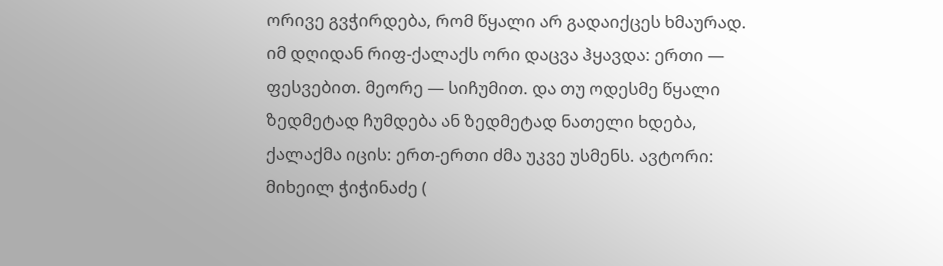ორივე გვჭირდება, რომ წყალი არ გადაიქცეს ხმაურად. იმ დღიდან რიფ-ქალაქს ორი დაცვა ჰყავდა: ერთი — ფესვებით. მეორე — სიჩუმით. და თუ ოდესმე წყალი ზედმეტად ჩუმდება ან ზედმეტად ნათელი ხდება, ქალაქმა იცის: ერთ-ერთი ძმა უკვე უსმენს. ავტორი: მიხეილ ჭიჭინაძე (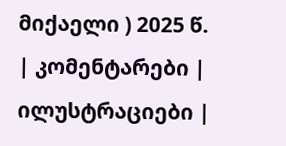მიქაელი ) 2025 წ.
| კომენტარები |
ილუსტრაციები |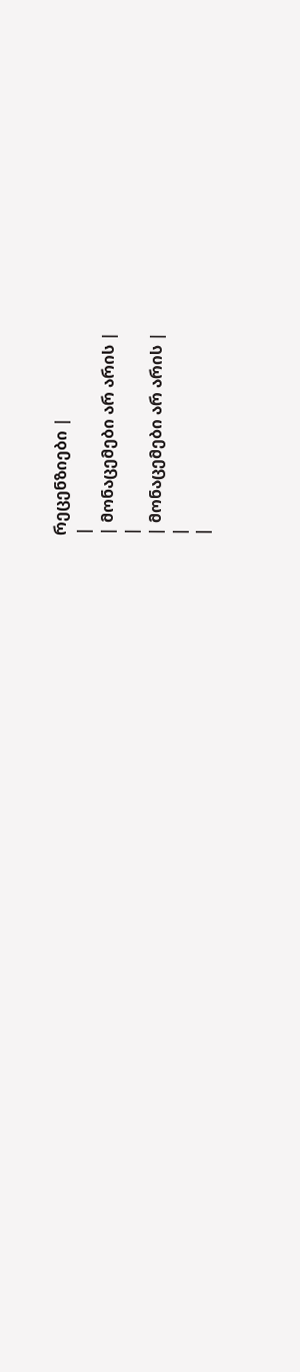რეცენზიები |
|
| მონაცემები არ არის |
|
| მონაცემები არ არის |
|
|